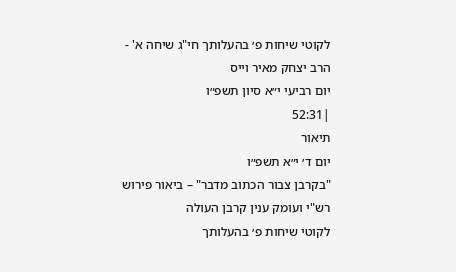לקוטי שיחות פ׳ בהעלותך חי"ג שיחה א' - הרב יצחק מאיר וייס
יום רביעי י״א סיון תשפ״ו
|52:31
תיאור
יום ד׳ י״א תשפ״ו
"בקרבן צבור הכתוב מדבר" – ביאור פירוש רש"י ועומק ענין קרבן העולה
לקוטי שיחות פ׳ בהעלותך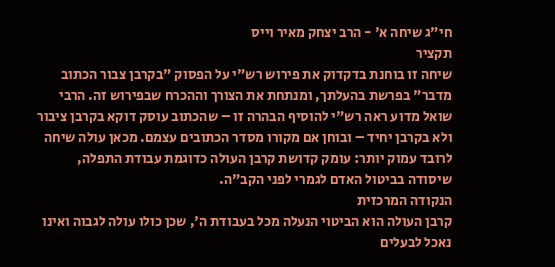חי"ג שיחה א' - הרב יצחק מאיר וייס
תקציר
שיחה זו בוחנת בדקדוק את פירוש רש"י על הפסוק "בקרבן צבור הכתוב מדבר" בפרשת בהעלתך, ומנתחת את הצורך וההכרח שבפירוש זה. הרבי שואל מדוע ראה רש"י להוסיף הבהרה זו – שהכתוב עוסק דוקא בקרבן ציבור ולא בקרבן יחיד – ובוחן אם מקורו מסדר הכתובים עצמם. מכאן עולה שיחה לרובד עמוק יותר: עומק קדושת קרבן העולה כדוגמת עבודת התפלה, שיסודה בביטול האדם לגמרי לפני הקב"ה.
הנקודה המרכזית
קרבן העולה הוא הביטוי הנעלה מכל בעבודת ה', שכן כולו עולה לגבוה ואינו נאכל לבעלים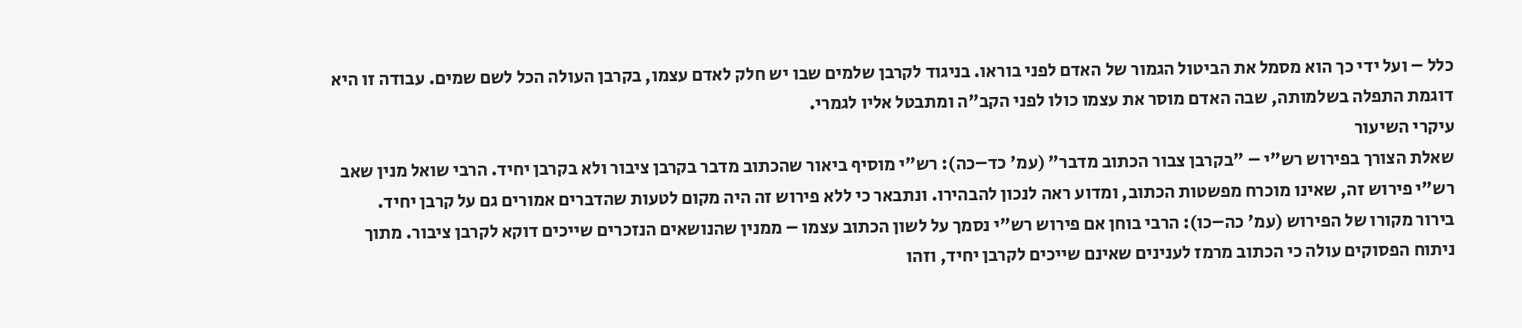כלל – ועל ידי כך הוא מסמל את הביטול הגמור של האדם לפני בוראו. בניגוד לקרבן שלמים שבו יש חלק לאדם עצמו, בקרבן העולה הכל לשם שמים. עבודה זו היא דוגמת התפלה בשלמותה, שבה האדם מוסר את עצמו כולו לפני הקב"ה ומתבטל אליו לגמרי.
עיקרי השיעור
שאלת הצורך בפירוש רש"י – "בקרבן צבור הכתוב מדבר" (עמ' כד–כה): רש"י מוסיף ביאור שהכתוב מדבר בקרבן ציבור ולא בקרבן יחיד. הרבי שואל מנין שאב רש"י פירוש זה, שאינו מוכרח מפשטות הכתוב, ומדוע ראה לנכון להבהירו. ונתבאר כי ללא פירוש זה היה מקום לטעות שהדברים אמורים גם על קרבן יחיד.
בירור מקורו של הפירוש (עמ' כה–כו): הרבי בוחן אם פירוש רש"י נסמך על לשון הכתוב עצמו – ממנין שהנושאים הנזכרים שייכים דוקא לקרבן ציבור. מתוך ניתוח הפסוקים עולה כי הכתוב מרמז לענינים שאינם שייכים לקרבן יחיד, וזהו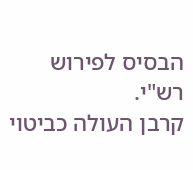הבסיס לפירוש רש"י.
קרבן העולה כביטוי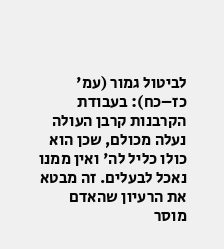לביטול גמור (עמ' כז–כח): בעבודת הקרבנות קרבן העולה נעלה מכולם, שכן הוא כולו כליל לה' ואין ממנו נאכל לבעלים. זה מבטא את הרעיון שהאדם מוסר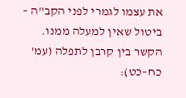את עצמו לגמרי לפני הקב"ה – ביטול שאין למעלה ממנו.
הקשר בין קרבן לתפלה (עמ' כח–כט):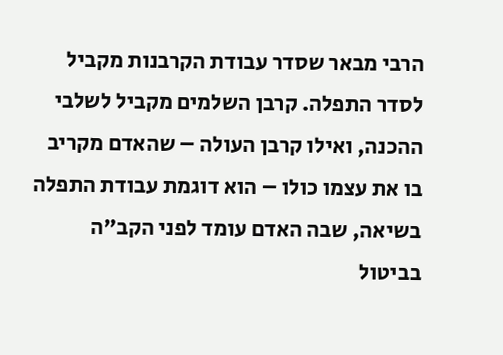הרבי מבאר שסדר עבודת הקרבנות מקביל לסדר התפלה. קרבן השלמים מקביל לשלבי ההכנה, ואילו קרבן העולה – שהאדם מקריב בו את עצמו כולו – הוא דוגמת עבודת התפלה בשיאה, שבה האדם עומד לפני הקב"ה בביטול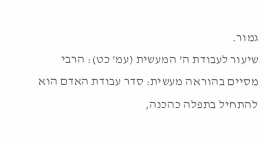גמור.
שיעור לעבודת ה' המעשית (עמ' כט): הרבי מסיים בהוראה מעשית: סדר עבודת האדם הוא להתחיל בתפלה כהכנה,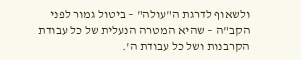ולשאוף לדרגת ה"עולה" – ביטול גמור לפני הקב"ה – שהיא המטרה הנעלית של כל עבודת הקרבנות ושל כל עבודת ה'.